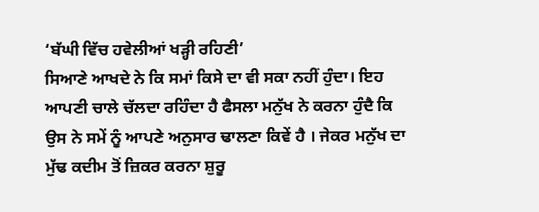‘ਬੱਘੀ ਵਿੱਚ ਹਵੇਲੀਆਂ ਖੜ੍ਹੀ ਰਹਿਣੀ’
ਸਿਆਣੇ ਆਖਦੇ ਨੇ ਕਿ ਸਮਾਂ ਕਿਸੇ ਦਾ ਵੀ ਸਕਾ ਨਹੀਂ ਹੁੰਦਾ। ਇਹ ਆਪਣੀ ਚਾਲੇ ਚੱਲਦਾ ਰਹਿੰਦਾ ਹੈ ਫੈਸਲਾ ਮਨੁੱਖ ਨੇ ਕਰਨਾ ਹੁੰਦੈ ਕਿ ਉਸ ਨੇ ਸਮੇਂ ਨੂੰ ਆਪਣੇ ਅਨੁਸਾਰ ਢਾਲਣਾ ਕਿਵੇਂ ਹੈ । ਜੇਕਰ ਮਨੁੱਖ ਦਾ ਮੁੱਢ ਕਦੀਮ ਤੋਂ ਜ਼ਿਕਰ ਕਰਨਾ ਸ਼ੁਰੂ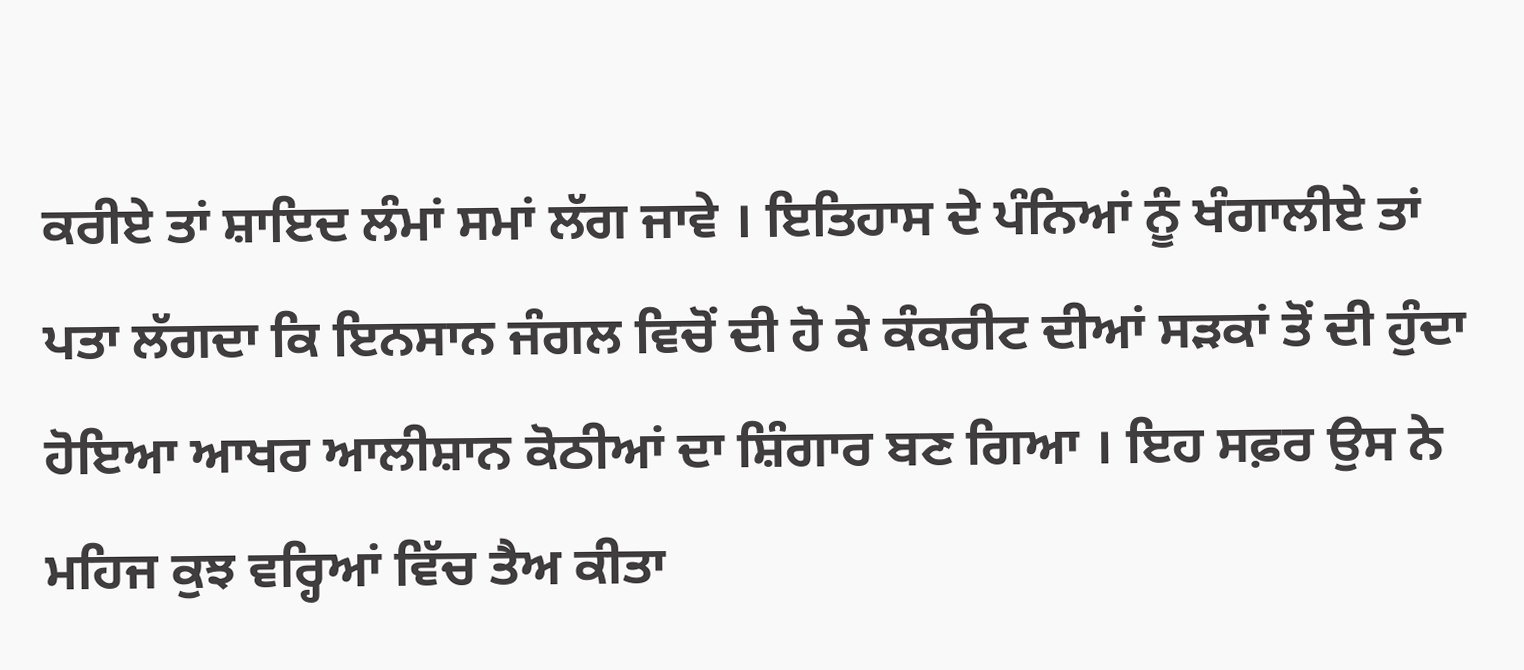ਕਰੀਏ ਤਾਂ ਸ਼ਾਇਦ ਲੰਮਾਂ ਸਮਾਂ ਲੱਗ ਜਾਵੇ । ਇਤਿਹਾਸ ਦੇ ਪੰਨਿਆਂ ਨੂੰ ਖੰਗਾਲੀਏ ਤਾਂ ਪਤਾ ਲੱਗਦਾ ਕਿ ਇਨਸਾਨ ਜੰਗਲ ਵਿਚੋਂ ਦੀ ਹੋ ਕੇ ਕੰਕਰੀਟ ਦੀਆਂ ਸੜਕਾਂ ਤੋਂ ਦੀ ਹੁੰਦਾ ਹੋਇਆ ਆਖਰ ਆਲੀਸ਼ਾਨ ਕੋਠੀਆਂ ਦਾ ਸ਼ਿੰਗਾਰ ਬਣ ਗਿਆ । ਇਹ ਸਫ਼ਰ ਉਸ ਨੇ ਮਹਿਜ ਕੁਝ ਵਰ੍ਹਿਆਂ ਵਿੱਚ ਤੈਅ ਕੀਤਾ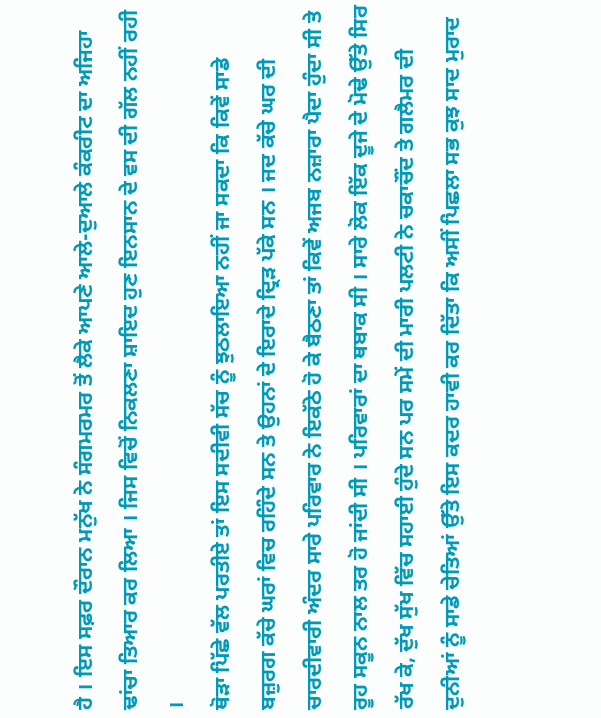ਹੈ । ਇਸ ਸਫ਼ਰ ਦੌਰਾਨ ਮਨੁੱਖ ਨੇ ਸੰਗਮਰਮਰ ਤੋਂ ਲੈਕੇ ਆਪਣੇ ਆਲੇ-ਦੁਆਲੇ ਕੰਕਰੀਟ ਦਾ ਅਜਿਹਾ ਢਾਂਚਾ ਤਿਆਰ ਕਰ ਲਿਆ । ਜਿਸ ਵਿਚੋਂ ਨਿਕਲਣਾ ਸ਼ਾਇਦ ਹੁਣ ਇਨਸਾਨ ਦੇ ਵਸ ਦੀ ਗੱਲ ਨਹੀਂ ਰਹੀ ।
ਥੋੜਾ ਪਿੱਛੇ ਵੱਲ ਪਰਤੀਏ ਤਾਂ ਇਸ ਸਦੀਵੀ ਸੱਚ ਨੂੰ ਝੁਠਲਾਇਆ ਨਹੀਂ ਜਾ ਸਕਦਾ ਕਿ ਕਿਵੇਂ ਸਾਡੇ ਬਜ਼ੁਰਗ ਕੱਚੇ ਘਰਾਂ ਵਿਚ ਰਹਿੰਦੇ ਸਨ ਤੇ ਉਹਨਾਂ ਦੇ ਇਰਾਦੇ ਦ੍ਰਿੜ ਪੱਕੇ ਸਨ । ਜਦ ਕੱਚੇ ਘਰ ਦੀ ਚਾਰਦੀਵਾਰੀ ਅੰਦਰ ਸਾਰੇ ਪਰਿਵਾਰ ਨੇ ਇਕੱਠੇ ਹੋ ਕੇ ਬੈਠਣਾ ਤਾਂ ਕਿਵੇਂ ਅਜਬ ਨਜ਼ਾਰਾ ਪੈਦਾ ਹੁੰਦਾ ਸੀ ਤੇ ਰੂਹ ਸਕੂਨ ਨਾਲ ਤਰ ਹੋ ਜਾਂਦੀ ਸੀ । ਪਰਿਵਾਰਾਂ ਦਾ ਥਬਾਕ ਸੀ । ਸਾਰੇ ਲੋਕ ਇੱਕ ਦੂਜੇ ਦੇ ਮੋਢੇ ਉੱਤੇ ਸਿਰ ਰੱਖ ਕੇ, ਦੁੱਖ ਸੁੱਖ ਵਿੱਚ ਸਹਾਈ ਹੁੰਦੇ ਸਨ ਪਰ ਸਮੇਂ ਦੀ ਮਾਰੀ ਪਲਟੀ ਨੇ ਚਕਾਚੌਂਦ ਤੇ ਗਲੈਮਰ ਦੀ ਦੁਨੀਆਂ ਨੂੰ ਸਾਡੇ ਚੇਤਿਆਂ ਉੱਤੇ ਇਸ ਕਦਰ ਹਾਵੀ ਕਰ ਦਿੱਤਾ ਕਿ ਅਸੀਂ ਪਿਛਲਾ ਸਭ ਕੁਝ ਸਾਦ ਮੁਰਾਦ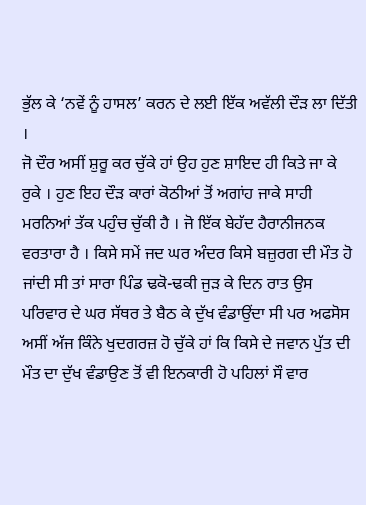ਭੁੱਲ ਕੇ ‘ਨਵੇਂ ਨੂੰ ਹਾਸਲ’ ਕਰਨ ਦੇ ਲਈ ਇੱਕ ਅਵੱਲੀ ਦੌੜ ਲਾ ਦਿੱਤੀ ।
ਜੋ ਦੌਰ ਅਸੀਂ ਸ਼ੁਰੂ ਕਰ ਚੁੱਕੇ ਹਾਂ ਉਹ ਹੁਣ ਸ਼ਾਇਦ ਹੀ ਕਿਤੇ ਜਾ ਕੇ ਰੁਕੇ । ਹੁਣ ਇਹ ਦੌੜ ਕਾਰਾਂ ਕੋਠੀਆਂ ਤੋਂ ਅਗਾਂਹ ਜਾਕੇ ਸਾਹੀ ਮਰਨਿਆਂ ਤੱਕ ਪਹੁੰਚ ਚੁੱਕੀ ਹੈ । ਜੋ ਇੱਕ ਬੇਹੱਦ ਹੈਰਾਨੀਜਨਕ ਵਰਤਾਰਾ ਹੈ । ਕਿਸੇ ਸਮੇਂ ਜਦ ਘਰ ਅੰਦਰ ਕਿਸੇ ਬਜ਼ੁਰਗ ਦੀ ਮੌਤ ਹੋ ਜਾਂਦੀ ਸੀ ਤਾਂ ਸਾਰਾ ਪਿੰਡ ਢਕੋ-ਢਕੀ ਜੁੜ ਕੇ ਦਿਨ ਰਾਤ ਉਸ ਪਰਿਵਾਰ ਦੇ ਘਰ ਸੱਥਰ ਤੇ ਬੈਠ ਕੇ ਦੁੱਖ ਵੰਡਾਉਂਦਾ ਸੀ ਪਰ ਅਫਸੋਸ ਅਸੀਂ ਅੱਜ ਕਿੰਨੇ ਖੁਦਗਰਜ਼ ਹੋ ਚੁੱਕੇ ਹਾਂ ਕਿ ਕਿਸੇ ਦੇ ਜਵਾਨ ਪੁੱਤ ਦੀ ਮੌਤ ਦਾ ਦੁੱਖ ਵੰਡਾਉਣ ਤੋਂ ਵੀ ਇਨਕਾਰੀ ਹੋ ਪਹਿਲਾਂ ਸੌ ਵਾਰ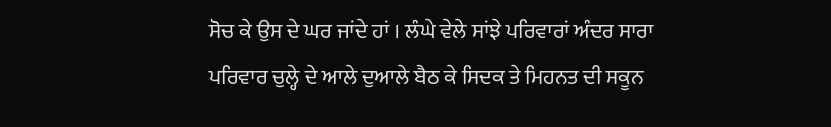ਸੋਚ ਕੇ ਉਸ ਦੇ ਘਰ ਜਾਂਦੇ ਹਾਂ । ਲੰਘੇ ਵੇਲੇ ਸਾਂਝੇ ਪਰਿਵਾਰਾਂ ਅੰਦਰ ਸਾਰਾ ਪਰਿਵਾਰ ਚੁਲ੍ਹੇ ਦੇ ਆਲੇ ਦੁਆਲੇ ਬੈਠ ਕੇ ਸਿਦਕ ਤੇ ਮਿਹਨਤ ਦੀ ਸਕੂਨ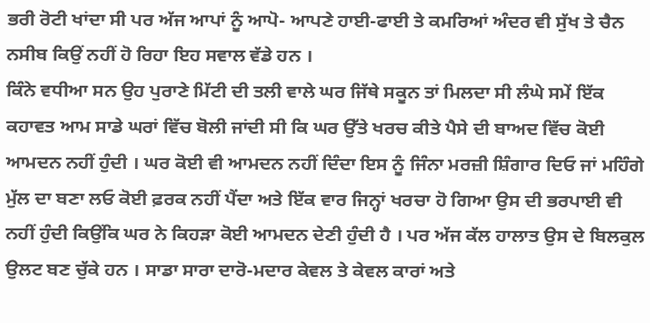ਭਰੀ ਰੋਟੀ ਖਾਂਦਾ ਸੀ ਪਰ ਅੱਜ ਆਪਾਂ ਨੂੰ ਆਪੋ- ਆਪਣੇ ਹਾਈ-ਫਾਈ ਤੇ ਕਮਰਿਆਂ ਅੰਦਰ ਵੀ ਸੁੱਖ ਤੇ ਚੈਨ ਨਸੀਬ ਕਿਉਂ ਨਹੀਂ ਹੋ ਰਿਹਾ ਇਹ ਸਵਾਲ ਵੱਡੇ ਹਨ ।
ਕਿੰਨੇ ਵਧੀਆ ਸਨ ਉਹ ਪੁਰਾਣੇ ਮਿੱਟੀ ਦੀ ਤਲੀ ਵਾਲੇ ਘਰ ਜਿੱਥੇ ਸਕੂਨ ਤਾਂ ਮਿਲਦਾ ਸੀ ਲੰਘੇ ਸਮੇਂ ਇੱਕ ਕਹਾਵਤ ਆਮ ਸਾਡੇ ਘਰਾਂ ਵਿੱਚ ਬੋਲੀ ਜਾਂਦੀ ਸੀ ਕਿ ਘਰ ਉੱਤੇ ਖਰਚ ਕੀਤੇ ਪੈਸੇ ਦੀ ਬਾਅਦ ਵਿੱਚ ਕੋਈ ਆਮਦਨ ਨਹੀਂ ਹੁੰਦੀ । ਘਰ ਕੋਈ ਵੀ ਆਮਦਨ ਨਹੀਂ ਦਿੰਦਾ ਇਸ ਨੂੰ ਜਿੰਨਾ ਮਰਜ਼ੀ ਸ਼ਿੰਗਾਰ ਦਿਓ ਜਾਂ ਮਹਿੰਗੇ ਮੁੱਲ ਦਾ ਬਣਾ ਲਓ ਕੋਈ ਫ਼ਰਕ ਨਹੀਂ ਪੈਂਦਾ ਅਤੇ ਇੱਕ ਵਾਰ ਜਿਨ੍ਹਾਂ ਖਰਚਾ ਹੋ ਗਿਆ ਉਸ ਦੀ ਭਰਪਾਈ ਵੀ ਨਹੀਂ ਹੁੰਦੀ ਕਿਉਂਕਿ ਘਰ ਨੇ ਕਿਹੜਾ ਕੋਈ ਆਮਦਨ ਦੇਣੀ ਹੁੰਦੀ ਹੈ । ਪਰ ਅੱਜ ਕੱਲ ਹਾਲਾਤ ਉਸ ਦੇ ਬਿਲਕੁਲ ਉਲਟ ਬਣ ਚੁੱਕੇ ਹਨ । ਸਾਡਾ ਸਾਰਾ ਦਾਰੋ-ਮਦਾਰ ਕੇਵਲ ਤੇ ਕੇਵਲ ਕਾਰਾਂ ਅਤੇ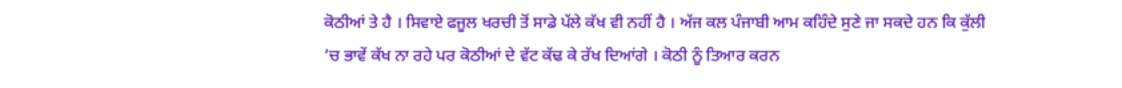ਕੋਠੀਆਂ ਤੇ ਹੈ । ਸਿਵਾਏ ਫਜੂਲ ਖਰਚੀ ਤੋਂ ਸਾਡੇ ਪੱਲੇ ਕੱਖ ਵੀ ਨਹੀਂ ਹੈ । ਅੱਜ ਕਲ ਪੰਜਾਬੀ ਆਮ ਕਹਿੰਦੇ ਸੁਣੇ ਜਾ ਸਕਦੇ ਹਨ ਕਿ ਕੁੱਲੀ ‘ਚ ਭਾਵੇਂ ਕੱਖ ਨਾ ਰਹੇ ਪਰ ਕੋਠੀਆਂ ਦੇ ਵੱਟ ਕੱਢ ਕੇ ਰੱਖ ਦਿਆਂਗੇ । ਕੋਠੀ ਨੂੰ ਤਿਆਰ ਕਰਨ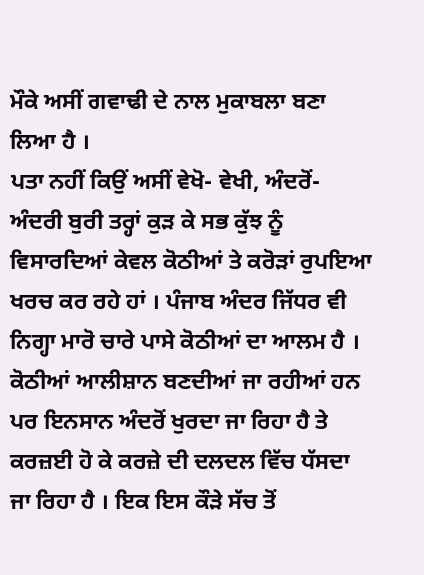ਮੌਕੇ ਅਸੀਂ ਗਵਾਢੀ ਦੇ ਨਾਲ ਮੁਕਾਬਲਾ ਬਣਾ ਲਿਆ ਹੈ ।
ਪਤਾ ਨਹੀਂ ਕਿਉਂ ਅਸੀਂ ਵੇਖੋ- ਵੇਖੀ, ਅੰਦਰੋਂ- ਅੰਦਰੀ ਬੁਰੀ ਤਰ੍ਹਾਂ ਕੁੜ ਕੇ ਸਭ ਕੁੱਝ ਨੂੰ ਵਿਸਾਰਦਿਆਂ ਕੇਵਲ ਕੋਠੀਆਂ ਤੇ ਕਰੋੜਾਂ ਰੁਪਇਆ ਖਰਚ ਕਰ ਰਹੇ ਹਾਂ । ਪੰਜਾਬ ਅੰਦਰ ਜਿੱਧਰ ਵੀ ਨਿਗ੍ਹਾ ਮਾਰੋ ਚਾਰੇ ਪਾਸੇ ਕੋਠੀਆਂ ਦਾ ਆਲਮ ਹੈ । ਕੋਠੀਆਂ ਆਲੀਸ਼ਾਨ ਬਣਦੀਆਂ ਜਾ ਰਹੀਆਂ ਹਨ ਪਰ ਇਨਸਾਨ ਅੰਦਰੋਂ ਖੁਰਦਾ ਜਾ ਰਿਹਾ ਹੈ ਤੇ ਕਰਜ਼ਈ ਹੋ ਕੇ ਕਰਜ਼ੇ ਦੀ ਦਲਦਲ ਵਿੱਚ ਧੱਸਦਾ ਜਾ ਰਿਹਾ ਹੈ । ਇਕ ਇਸ ਕੌੜੇ ਸੱਚ ਤੋਂ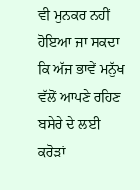ਵੀ ਮੁਨਕਰ ਨਹੀਂ ਹੋਇਆ ਜਾ ਸਕਦਾ ਕਿ ਅੱਜ ਭਾਵੇਂ ਮਨੁੱਖ ਵੱਲੋਂ ਆਪਣੇ ਰਹਿਣ ਬਸੇਰੇ ਦੇ ਲਈ ਕਰੋੜਾਂ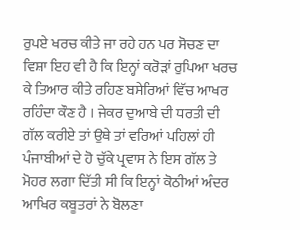ਰੁਪਏ ਖਰਚ ਕੀਤੇ ਜਾ ਰਹੇ ਹਨ ਪਰ ਸੋਚਣ ਦਾ ਵਿਸ਼ਾ ਇਹ ਵੀ ਹੈ ਕਿ ਇਨ੍ਹਾਂ ਕਰੋੜਾਂ ਰੁਪਿਆ ਖਰਚ ਕੇ ਤਿਆਰ ਕੀਤੇ ਰਹਿਣ ਬਸੇਰਿਆਂ ਵਿੱਚ ਆਖਰ ਰਹਿੰਦਾ ਕੌਣ ਹੈ । ਜੇਕਰ ਦੁਆਬੇ ਦੀ ਧਰਤੀ ਦੀ ਗੱਲ ਕਰੀਏ ਤਾਂ ਉਥੇ ਤਾਂ ਵਰਿਆਂ ਪਹਿਲਾਂ ਹੀ ਪੰਜਾਬੀਆਂ ਦੇ ਹੋ ਚੁੱਕੇ ਪ੍ਰਵਾਸ ਨੇ ਇਸ ਗੱਲ ਤੇ ਮੋਹਰ ਲਗਾ ਦਿੱਤੀ ਸੀ ਕਿ ਇਨ੍ਹਾਂ ਕੋਠੀਆਂ ਅੰਦਰ ਆਖਿਰ ਕਬੂਤਰਾਂ ਨੇ ਬੋਲਣਾ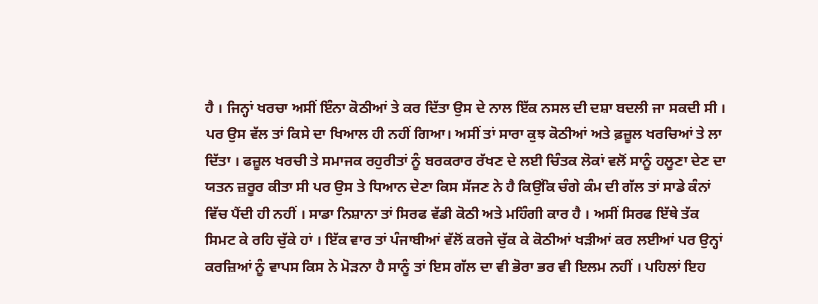ਹੈ । ਜਿਨ੍ਹਾਂ ਖਰਚਾ ਅਸੀਂ ਇੰਨਾ ਕੋਠੀਆਂ ਤੇ ਕਰ ਦਿੱਤਾ ਉਸ ਦੇ ਨਾਲ ਇੱਕ ਨਸਲ ਦੀ ਦਸ਼ਾ ਬਦਲੀ ਜਾ ਸਕਦੀ ਸੀ ।
ਪਰ ਉਸ ਵੱਲ ਤਾਂ ਕਿਸੇ ਦਾ ਖਿਆਲ ਹੀ ਨਹੀਂ ਗਿਆ। ਅਸੀਂ ਤਾਂ ਸਾਰਾ ਕੁਝ ਕੋਠੀਆਂ ਅਤੇ ਫ਼ਜ਼ੂਲ ਖਰਚਿਆਂ ਤੇ ਲਾ ਦਿੱਤਾ । ਫਜ਼ੂਲ ਖਰਚੀ ਤੇ ਸਮਾਜਕ ਰਹੁਰੀਤਾਂ ਨੂੰ ਬਰਕਰਾਰ ਰੱਖਣ ਦੇ ਲਈ ਚਿੰਤਕ ਲੋਕਾਂ ਵਲੋਂ ਸਾਨੂੰ ਹਲੂਣਾ ਦੇਣ ਦਾ ਯਤਨ ਜ਼ਰੂਰ ਕੀਤਾ ਸੀ ਪਰ ਉਸ ਤੇ ਧਿਆਨ ਦੇਣਾ ਕਿਸ ਸੱਜਣ ਨੇ ਹੈ ਕਿਉਂਕਿ ਚੰਗੇ ਕੰਮ ਦੀ ਗੱਲ ਤਾਂ ਸਾਡੇ ਕੰਨਾਂ ਵਿੱਚ ਪੈਂਦੀ ਹੀ ਨਹੀਂ । ਸਾਡਾ ਨਿਸ਼ਾਨਾ ਤਾਂ ਸਿਰਫ ਵੱਡੀ ਕੋਠੀ ਅਤੇ ਮਹਿੰਗੀ ਕਾਰ ਹੈ । ਅਸੀਂ ਸਿਰਫ ਇੱਥੇ ਤੱਕ ਸਿਮਟ ਕੇ ਰਹਿ ਚੁੱਕੇ ਹਾਂ । ਇੱਕ ਵਾਰ ਤਾਂ ਪੰਜਾਬੀਆਂ ਵੱਲੋਂ ਕਰਜੇ ਚੁੱਕ ਕੇ ਕੋਠੀਆਂ ਖੜੀਆਂ ਕਰ ਲਈਆਂ ਪਰ ਉਨ੍ਹਾਂ ਕਰਜ਼ਿਆਂ ਨੂੰ ਵਾਪਸ ਕਿਸ ਨੇ ਮੋੜਨਾ ਹੈ ਸਾਨੂੰ ਤਾਂ ਇਸ ਗੱਲ ਦਾ ਵੀ ਭੋਰਾ ਭਰ ਵੀ ਇਲਮ ਨਹੀਂ । ਪਹਿਲਾਂ ਇਹ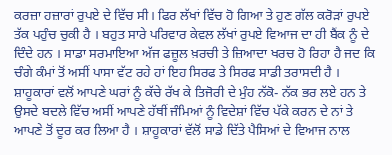ਕਰਜ਼ਾ ਹਜ਼ਾਰਾਂ ਰੁਪਏ ਦੇ ਵਿੱਚ ਸੀ। ਫਿਰ ਲੱਖਾਂ ਵਿੱਚ ਹੋ ਗਿਆ ਤੇ ਹੁਣ ਗੱਲ ਕਰੋੜਾਂ ਰੁਪਏ ਤੱਕ ਪਹੁੰਚ ਚੁਕੀ ਹੈ । ਬਹੁਤ ਸਾਰੇ ਪਰਿਵਾਰ ਕੇਵਲ ਲੱਖਾਂ ਰੁਪਏ ਵਿਆਜ ਦਾ ਹੀ ਬੈਂਕ ਨੂੰ ਦੇ ਦਿੰਦੇ ਹਨ । ਸਾਡਾ ਸਰਮਾਇਆ ਅੱਜ ਫਜ਼ੂਲ ਖ਼ਰਚੀ ਤੇ ਜ਼ਿਆਦਾ ਖਰਚ ਹੋ ਰਿਹਾ ਹੈ ਜਦ ਕਿ ਚੰਗੇ ਕੰਮਾਂ ਤੋਂ ਅਸੀਂ ਪਾਸਾ ਵੱਟ ਰਹੇ ਹਾਂ ਇਹ ਸਿਰਫ ਤੇ ਸਿਰਫ ਸਾਡੀ ਤਰਾਸਦੀ ਹੈ ।
ਸ਼ਾਹੂਕਾਰਾਂ ਵਲੋਂ ਆਪਣੇ ਘਰਾਂ ਨੂੰ ਕੱਚੇ ਰੱਖ ਕੇ ਤਿਜੋਰੀ ਦੇ ਮੁੰਹ ਨੱਕੋ- ਨੱਕ ਭਰ ਲਏ ਹਨ ਤੇ ਉਸਦੇ ਬਦਲੇ ਵਿੱਚ ਅਸੀਂ ਆਪਣੇ ਹੱਥੀਂ ਜੰਮਿਆਂ ਨੂੰ ਵਿਦੇਸ਼ਾਂ ਵਿੱਚ ਪੱਕੇ ਕਰਨ ਦੇ ਨਾਂ ਤੇ ਆਪਣੇ ਤੋਂ ਦੂਰ ਕਰ ਲਿਆ ਹੈ । ਸ਼ਾਹੂਕਾਰਾਂ ਵੱਲੋਂ ਸਾਡੇ ਦਿੱਤੇ ਪੈਸਿਆਂ ਦੇ ਵਿਆਜ ਨਾਲ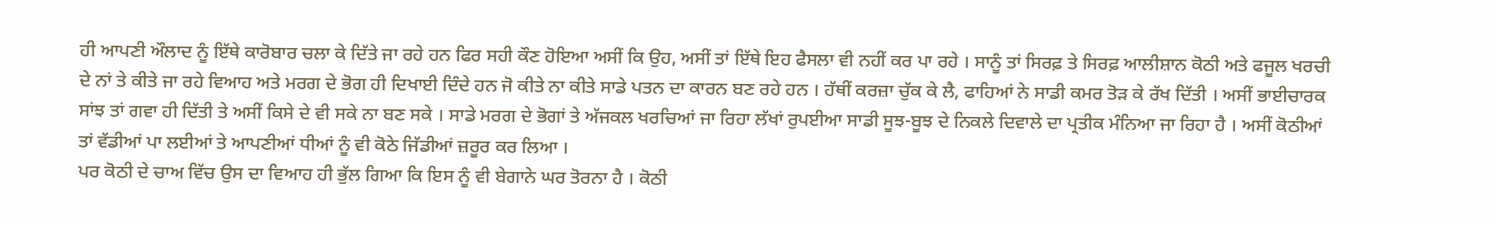ਹੀ ਆਪਣੀ ਔਲਾਦ ਨੂੰ ਇੱਥੇ ਕਾਰੋਬਾਰ ਚਲਾ ਕੇ ਦਿੱਤੇ ਜਾ ਰਹੇ ਹਨ ਫਿਰ ਸਹੀ ਕੌਣ ਹੋਇਆ ਅਸੀਂ ਕਿ ਉਹ, ਅਸੀਂ ਤਾਂ ਇੱਥੇ ਇਹ ਫੈਸਲਾ ਵੀ ਨਹੀਂ ਕਰ ਪਾ ਰਹੇ । ਸਾਨੂੰ ਤਾਂ ਸਿਰਫ਼ ਤੇ ਸਿਰਫ਼ ਆਲੀਸ਼ਾਨ ਕੋਠੀ ਅਤੇ ਫਜੂਲ ਖਰਚੀ ਦੇ ਨਾਂ ਤੇ ਕੀਤੇ ਜਾ ਰਹੇ ਵਿਆਹ ਅਤੇ ਮਰਗ ਦੇ ਭੋਗ ਹੀ ਦਿਖਾਈ ਦਿੰਦੇ ਹਨ ਜੋ ਕੀਤੇ ਨਾ ਕੀਤੇ ਸਾਡੇ ਪਤਨ ਦਾ ਕਾਰਨ ਬਣ ਰਹੇ ਹਨ । ਹੱਥੀਂ ਕਰਜ਼ਾ ਚੁੱਕ ਕੇ ਲੈ, ਫਾਹਿਆਂ ਨੇ ਸਾਡੀ ਕਮਰ ਤੋੜ ਕੇ ਰੱਖ ਦਿੱਤੀ । ਅਸੀਂ ਭਾਈਚਾਰਕ ਸਾਂਝ ਤਾਂ ਗਵਾ ਹੀ ਦਿੱਤੀ ਤੇ ਅਸੀਂ ਕਿਸੇ ਦੇ ਵੀ ਸਕੇ ਨਾ ਬਣ ਸਕੇ । ਸਾਡੇ ਮਰਗ ਦੇ ਭੋਗਾਂ ਤੇ ਅੱਜਕਲ ਖਰਚਿਆਂ ਜਾ ਰਿਹਾ ਲੱਖਾਂ ਰੁਪਈਆ ਸਾਡੀ ਸੂਝ-ਬੂਝ ਦੇ ਨਿਕਲੇ ਦਿਵਾਲੇ ਦਾ ਪ੍ਰਤੀਕ ਮੰਨਿਆ ਜਾ ਰਿਹਾ ਹੈ । ਅਸੀਂ ਕੋਠੀਆਂ ਤਾਂ ਵੱਡੀਆਂ ਪਾ ਲਈਆਂ ਤੇ ਆਪਣੀਆਂ ਧੀਆਂ ਨੂੰ ਵੀ ਕੋਠੇ ਜਿੱਡੀਆਂ ਜ਼ਰੂਰ ਕਰ ਲਿਆ ।
ਪਰ ਕੋਠੀ ਦੇ ਚਾਅ ਵਿੱਚ ਉਸ ਦਾ ਵਿਆਹ ਹੀ ਭੁੱਲ ਗਿਆ ਕਿ ਇਸ ਨੂੰ ਵੀ ਬੇਗਾਨੇ ਘਰ ਤੋਰਨਾ ਹੈ । ਕੋਠੀ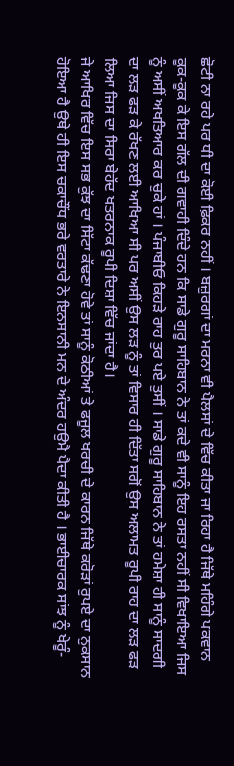ਛੋਟੀ ਨਾ ਰਹੇ ਪਰ ਧੀ ਦਾ ਕੋਈ ਫ਼ਿਕਰ ਨਹੀਂ । ਬਜ਼ੁਰਗਾਂ ਦਾ ਮਰਨਾ ਵੀ ਪੈਲਸਾਂ ਦੇ ਵਿੱਚ ਕੀਤਾ ਜਾ ਰਿਹਾ ਹੈ ਜਿੱਥੇ ਮਹਿੰਗੇ ਪਕਵਾਨ ਕੂਕ-ਕੂਕ ਕੇ ਇਸ ਗੱਲ ਦੀ ਗਵਾਹੀ ਦਿੰਦੇ ਹਨ ਕਿ ਸਾਡੇ ਗੁਰੂ ਸਾਹਿਬਾਨ ਨੇ ਤਾਂ ਕਦੇ ਵੀ ਸਾਨੂੰ ਇਹ ਰਸਤਾ ਨਹੀਂ ਸੀ ਵਿਖਾਇਆ ਜਿਸ ਨੂੰ ਅਸੀਂ ਅਖਤਿਆਰ ਕਰ ਚੁਕੇ ਹਾਂ । ਪੰਜਾਬੀਓ ਕਿਹੜੇ ਰਾਹ ਤੁਰ ਪਏ ਤੁਸੀਂ । ਸਾਡੇ ਗੁਰੂ ਸਾਹਿਬਾਨ ਨੇ ਤਾਂ ਹਮੇਸ਼ਾ ਹੀ ਸਾਨੂੰ ਸਾਦਗੀ ਦਾ ਲੜ ਫੜ ਕੇ ਰੱਖਣ ਲਈ ਆਖਿਆ ਸੀ ਪਰ ਅਸੀਂ ਉਸ ਲੜ ਨੂੰ ਤਾਂ ਵਿਸਾਰ ਹੀ ਦਿੱਤਾ ਸਗੋਂ ਉਸ ਅਲਾਮਤ ਰੂਪੀ ਰਾਹ ਦਾ ਲੜ ਫੜ ਲਿਆ ਜਿਸ ਦਾ ਸਿਰਾ ਬੇਹੱਦ ਖਤਰਨਾਕ ਰੂਪੀ ਦਿਸ਼ਾ ਵਿੱਚ ਜਾਂਦਾ ਹੈ।
ਜੇ ਆਖਿਰ ਵਿੱਚ ਇਸ ਸਭ ਕੁੱਝ ਦਾ ਸਿੱਟਾ ਕੱਢਣਾ ਹੋਵੇ ਤਾਂ ਸਾਨੂੰ ਕੋਠੀਆਂ ਤੇ ਫਜੂਲ ਖਰਚੀ ਦੇ ਕਾਰਨ ਜਿੱਥੇ ਕਰੋੜਾਂ ਰੁਪਏ ਦਾ ਨੁਕਸਾਨ ਹੋਇਆ ਹੈ ਉਥੇ ਹੀ ਇਸ ਚਕਾਚੌਂਧ ਭਰੇ ਵਰਤਾਰੇ ਨੇ ਇਨਸਾਨੀ ਮਨ ਦੇ ਅੰਦਰ ਹਉਮੈ ਪੈਦਾ ਕੀਤੀ ਹੈ । ਭਾਈਚਾਰਕ ਸਾਂਝ ਨੂੰ ਖੇਰੂੰ-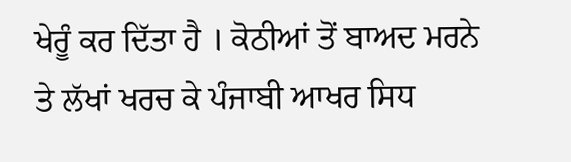ਖੇਰੂੰ ਕਰ ਦਿੱਤਾ ਹੈ । ਕੋਠੀਆਂ ਤੋਂ ਬਾਅਦ ਮਰਨੇ ਤੇ ਲੱਖਾਂ ਖਰਚ ਕੇ ਪੰਜਾਬੀ ਆਖਰ ਸਿਧ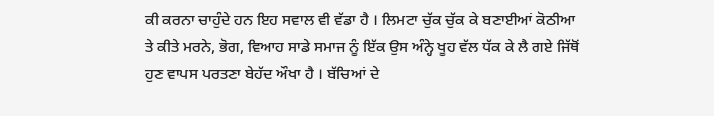ਕੀ ਕਰਨਾ ਚਾਹੁੰਦੇ ਹਨ ਇਹ ਸਵਾਲ ਵੀ ਵੱਡਾ ਹੈ । ਲਿਮਟਾ ਚੁੱਕ ਚੁੱਕ ਕੇ ਬਣਾਈਆਂ ਕੋਠੀਆ ਤੇ ਕੀਤੇ ਮਰਨੇ, ਭੋਗ, ਵਿਆਹ ਸਾਡੇ ਸਮਾਜ ਨੂੰ ਇੱਕ ਉਸ ਅੰਨ੍ਹੇ ਖੂਹ ਵੱਲ ਧੱਕ ਕੇ ਲੈ ਗਏ ਜਿੱਥੋਂ ਹੁਣ ਵਾਪਸ ਪਰਤਣਾ ਬੇਹੱਦ ਔਖਾ ਹੈ । ਬੱਚਿਆਂ ਦੇ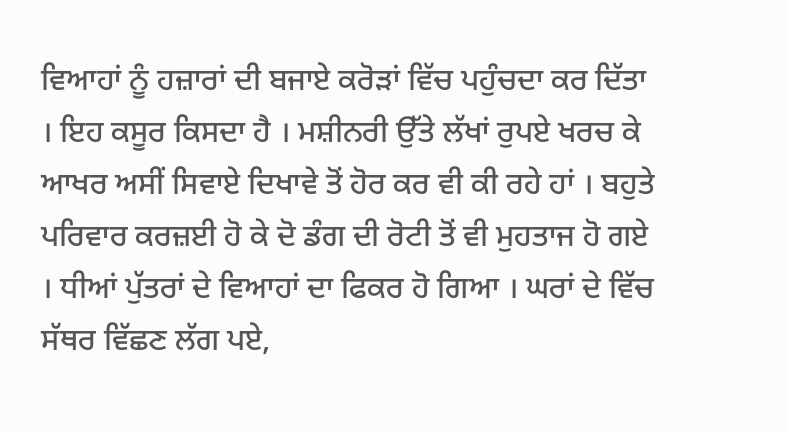ਵਿਆਹਾਂ ਨੂੰ ਹਜ਼ਾਰਾਂ ਦੀ ਬਜਾਏ ਕਰੋੜਾਂ ਵਿੱਚ ਪਹੁੰਚਦਾ ਕਰ ਦਿੱਤਾ । ਇਹ ਕਸੂਰ ਕਿਸਦਾ ਹੈ । ਮਸ਼ੀਨਰੀ ਉੱਤੇ ਲੱਖਾਂ ਰੁਪਏ ਖਰਚ ਕੇ ਆਖਰ ਅਸੀਂ ਸਿਵਾਏ ਦਿਖਾਵੇ ਤੋਂ ਹੋਰ ਕਰ ਵੀ ਕੀ ਰਹੇ ਹਾਂ । ਬਹੁਤੇ ਪਰਿਵਾਰ ਕਰਜ਼ਈ ਹੋ ਕੇ ਦੋ ਡੰਗ ਦੀ ਰੋਟੀ ਤੋਂ ਵੀ ਮੁਹਤਾਜ ਹੋ ਗਏ । ਧੀਆਂ ਪੁੱਤਰਾਂ ਦੇ ਵਿਆਹਾਂ ਦਾ ਫਿਕਰ ਹੋ ਗਿਆ । ਘਰਾਂ ਦੇ ਵਿੱਚ ਸੱਥਰ ਵਿੱਛਣ ਲੱਗ ਪਏ,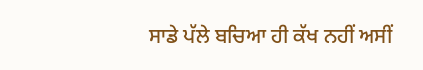ਸਾਡੇ ਪੱਲੇ ਬਚਿਆ ਹੀ ਕੱਖ ਨਹੀਂ ਅਸੀਂ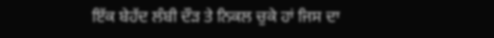ਇੱਕ ਬੇਹੱਦ ਲੰਬੀ ਦੌੜ ਤੇ ਨਿਕਲ ਚੁਕੇ ਹਾਂ ਜਿਸ ਦਾ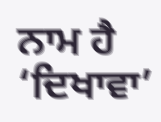ਨਾਮ ਹੈ ‘ਦਿਖਾਵਾ’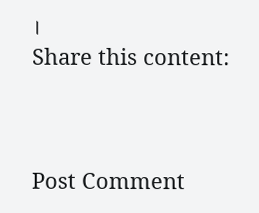।
Share this content:



Post Comment